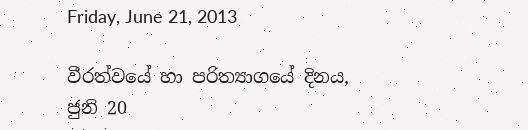Friday, June 21, 2013

වීරත්වයේ හා පරිත්‍යාගයේ දිනය, ජුනි 20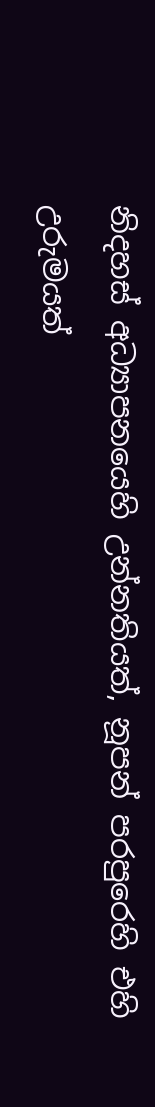නිදහස් අධ්‍යාපනයෙහි උන්නතියත්, නූපන් පරපුරෙහි එහි උරුමයත්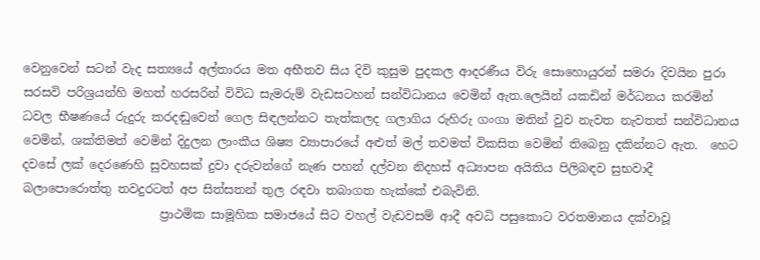වෙනුවෙන් සටන් වැද සත්‍යයේ අල්තාරය මත අභීතව සිය දිවි කුසුම පුදකල ආදරණීය විරු සොහොයුරන් සමරා දිවයින පුරා සරසවි පරිශ්‍රයන්හි මහත් හරසරින් විවිධ සැමරුම් වැඩසටහන් සන්විධානය වෙමින් ඇත.ලෙයින් යකඩින් මර්ධනය කරමින් ධවල භීෂණයේ රුදුරු කරදඬුවෙන් ගෙල සිඳලන්නට තැත්කලද ගලාගිය රුහිරු ගංගා මතින් වුව නැවත නැවතත් සන්විධානය වෙමින්, ශක්තිමත් වෙමින් දිදුලන ලාංකීය ශිෂ්‍ය ව්‍යාපාරයේ අළුත් මල් තවමත් විකසිත වෙමින් තිබෙනු දකින්නට ඇත.  හෙට දවසේ ලක් දෙරණෙහි සුවහසක් දුවා දරුවන්ගේ නැණ පහන් දල්වන නිදහස් අධ්‍යාපන අයිතිය පිලිබඳව සුභවාදී බලාපොරොත්තු තවදුරටත් අප සිත්සතන් තුල රඳවා තබාගත හැක්කේ එබැවිනි.
                       ප්‍රාථමික සාමූහික සමාජයේ සිට වහල් වැඩවසම් ආදී අවධි පසුකොට වරතමානය දක්වාවූ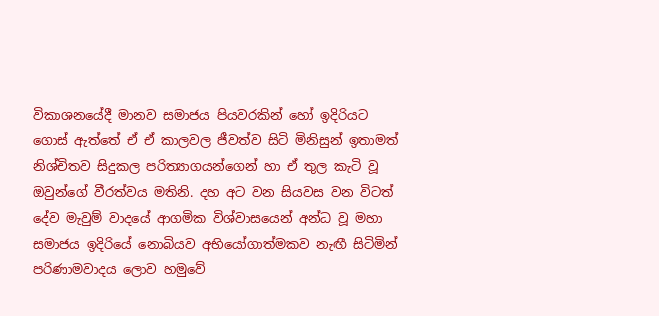විකාශනයේදී මානව සමාජය පියවරකින් හෝ ඉදිරියට ගොස් ඇත්තේ ඒ ඒ කාලවල ජීවත්ව සිටි මිනිසුන් ඉතාමත් නිශ්චිතව සිදුකල පරිත්‍යාගයන්ගෙන් හා ඒ තුල කැටි වූ ඔවුන්ගේ වීරත්වය මතිනි. දහ අට වන සියවස වන විටත් දේව මැවුම් වාදයේ ආගමික විශ්වාසයෙන් අන්ධ වූ මහා සමාජය ඉදිරියේ නොබියව අභියෝගාත්මකව නැඟී සිටිමින් පරිණාමවාදය ලොව හමුවේ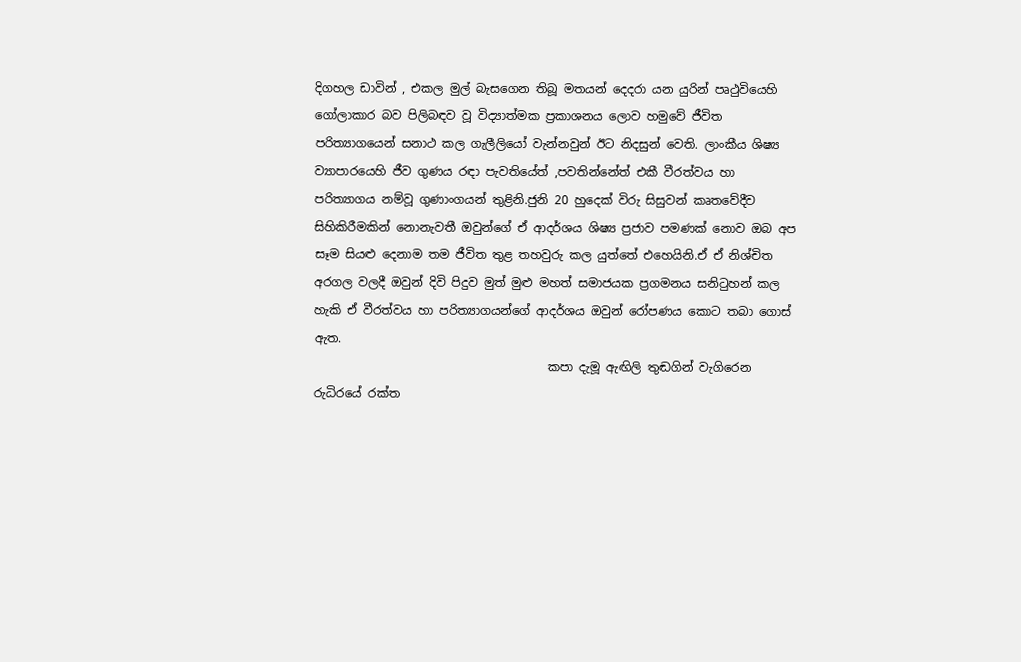දිගහල ඩාවින් , එකල මුල් බැසගෙන තිබූ මතයන් දෙදරා යන යුරින් පෘථුවියෙහි ගෝලාකාර බව පිලිබඳව වූ විද්‍යාත්මක ප්‍රකාශනය ලොව හමුවේ ජීවිත පරිත්‍යාගයෙන් සනාථ කල ගැලීලියෝ වැන්නවුන් ඊට නිදසුන් වෙති. ලාංකීය ශිෂ්‍ය ව්‍යාපාරයෙහි ජීව ගුණය රඳා පැවතියේත් ,පවතින්නේත් එකී වීරත්වය හා පරිත්‍යාගය නම්වූ ගුණාංගයන් තුළිනි.ජුනි 20 හුදෙක් විරු සිසුවන් කෘතවේදීව සිහිකිරීමකින් නොනැවතී ඔවුන්ගේ ඒ ආදර්ශය ශිෂ්‍ය ප්‍රජාව පමණක් නොව ඔබ අප සෑම සියළු දෙනාම තම ජීවිත තුළ තහවුරු කල යුත්තේ එහෙයිනි.ඒ ඒ නිශ්චිත අරගල වලදී ඔවුන් දිවි පිදුව මුත් මුළු මහත් සමාජයක ප්‍රගමනය සනිටුහන් කල හැකි ඒ වීරත්වය හා පරිත්‍යාගයන්ගේ ආදර්ශය ඔවුන් රෝපණය කොට තබා ගොස් ඇත.
                                       කපා දැමූ ඇඟිලි තුඬගින් වැගිරෙන රුධිරයේ රක්ත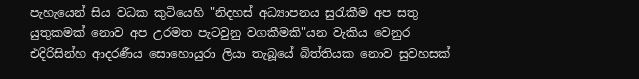පැහැයෙන් සිය වධක කුටියෙහි "නිදහස් අධ්‍යාපනය සුරැකීම අප සතු යුතුකමක් නොව අප උරමත පැටවුනු වගකීමකි"යන වැකිය වෙනුර එදිරිසින්හ ආදරණීය සොහොයුරා ලියා තැබූයේ බිත්තියක නොව සුවහසක්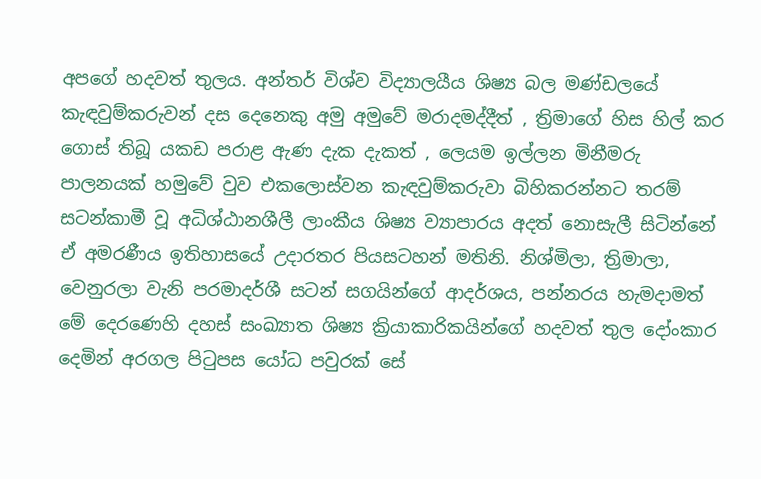අපගේ හදවත් තුලය. අන්තර් විශ්ව විද්‍යාලයීය ශිෂ්‍ය බල මණ්ඩලයේ කැඳවුම්කරුවන් දස දෙනෙකු අමු අමුවේ මරාදමද්දීත් , ත්‍රිමාගේ හිස හිල් කර ගොස් තිබූ යකඩ පරාළ ඇණ දැක දැකත් , ලෙයම ඉල්ලන මිනීමරු පාලනයක් හමුවේ වුව එකලොස්වන කැඳවුම්කරුවා බිහිකරන්නට තරම් සටන්කාමී වූ අධිශ්ඨානශීලී ලාංකීය ශිෂ්‍ය ව්‍යාපාරය අදත් නොසැලී සිටින්නේ ඒ අමරණීය ඉතිහාසයේ උදාරතර පියසටහන් මතිනි. නිශ්මිලා, ත්‍රිමාලා, වෙනුරලා වැනි පරමාදර්ශී සටන් සගයින්ගේ ආදර්ශය, පන්නරය හැමදාමත් මේ දෙරණෙහි දහස් සංඛ්‍යාත ශිෂ්‍ය ක්‍රියාකාරිකයින්ගේ හදවත් තුල දෝංකාර දෙමින් අරගල පිටුපස යෝධ පවුරක් සේ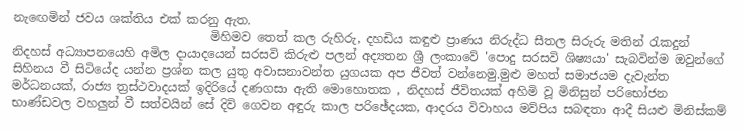නැඟෙමින් ජවය ශක්තිය එක් කරනු ඇත.
                                 මිහිමව තෙත් කල රුහිරු, දහඩිය කඳුළු ප්‍රාණය නිරුද්ධ සීතල සිරුරු මතින් රැකදුන් නිදහස් අධ්‍යාපනයෙහි අමිල දායාදයෙන් සරසවි කිරුළු පලන් අද්‍යතන ශ්‍රී ලංකාවේ 'පොදු සරසවි ශිෂ්‍යයා' සැබවින්ම ඔවුන්ගේ සිහිනය වී සිටියේද යන්න ප්‍රශ්න කල යුතු අවාසනාවන්ත යුගයක අප ජීවත් වන්නෙමු.මුළු මහත් සමාජයම දැවැන්ත මර්ධනයක්, රාජ්‍ය ත්‍රස්ථවාදයක් ඉදිරියේ දණගසා ඇති මොහොතක , නිදහස් ජීවිතයක් අහිමි වූ මිනිසුන් පරිභෝජන භාණ්ඩවල වහලුන් වී සත්වයින් සේ දිවි ගෙවන අඳුරු කාල පරිඡේදයක, ආදරය විවාහය මව්පිය සබඳතා ආදී සියළු මිනිස්කම්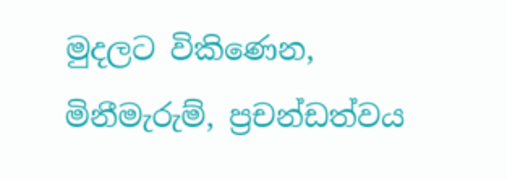මුදලට විකිණෙන, මිනීමැරුම්, ප්‍රචන්ඩත්වය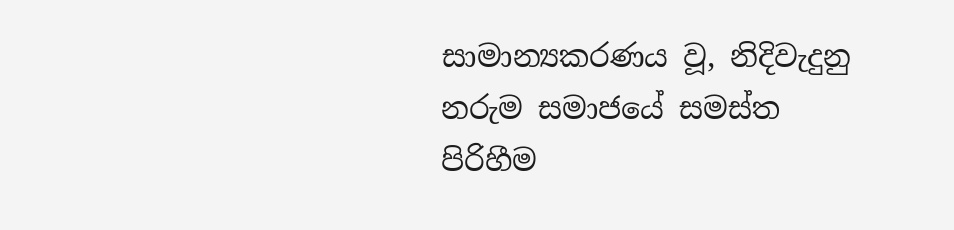සාමාන්‍යකරණය වූ, නිදිවැදුනු නරුම සමාජයේ සමස්ත පිරිහීම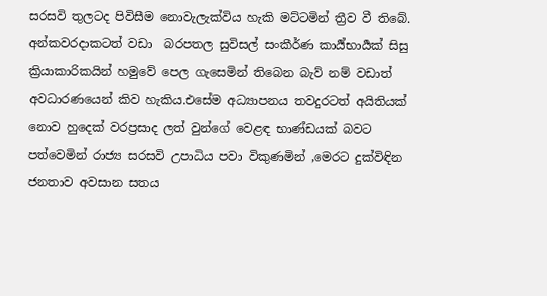සරසවි තුලටද පිවිසීම නොවැලැක්විය හැකි මට්ටමින් ත්‍රීව වී තිබේ. අන්කවරදාකටත් වඩා  බරපතල සුවිසල් සංකීර්ණ කාර්‍ය්භාර්‍යක් සිසු ක්‍රියාකාරිකයින් හමුවේ පෙල ගැසෙමින් තිබෙන බැව් නම් වඩාත් අවධාරණයෙන් කිව හැකිය.එසේම අධ්‍යාපනය තවදුරටත් අයිතියක් නොව හුදෙක් වරප්‍රසාද ලත් වුන්ගේ වෙළඳ භාණ්ඩයක් බවට පත්වෙමින් රාජ්‍ය සරසවි උපාධිය පවා විකුණමින් ,මෙරට දුක්විඳින ජනතාව අවසාන සතය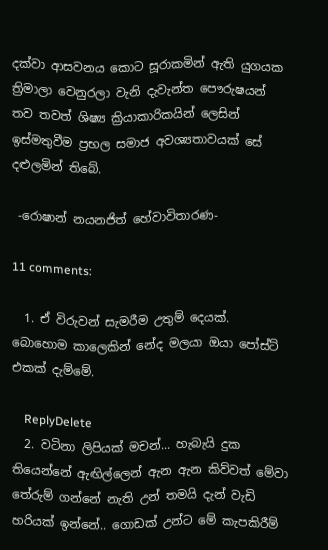දක්වා ආසවනය කොට සූරාකමින් ඇති යුගයක ත්‍රිමාලා වෙනුරලා වැනි දැවැන්ත පෞරුෂයන් තව තවත් ශිෂ්‍ය ක්‍රියාකාරිකයින් ලෙසින් ඉස්මතුවීම ප්‍රභල සමාජ අවශ්‍යතාවයක් සේ දළුලමින් තිබේ.

 -රොෂාන් නයනජිත් හේවාවිතාරණ-

11 comments:

  1. ඒ විරුවන් සැමරීම උතුම් දෙයක්. බොහොම කාලෙකින් නේද මලයා ඔයා පෝස්ට් එකක් දැම්මේ.

    ReplyDelete
  2. වටිනා ලිපියක් මචන්... හැබැයි දුක තියෙන්නේ ඇඟිල්ලෙන් ඇන ඇන කිව්වත් මේවා තේරුම් ගන්නේ නැති උන් තමයි දැන් වැඩි හරියක් ඉන්නේ.. ගොඩක් උන්ට මේ කැපකිරීම්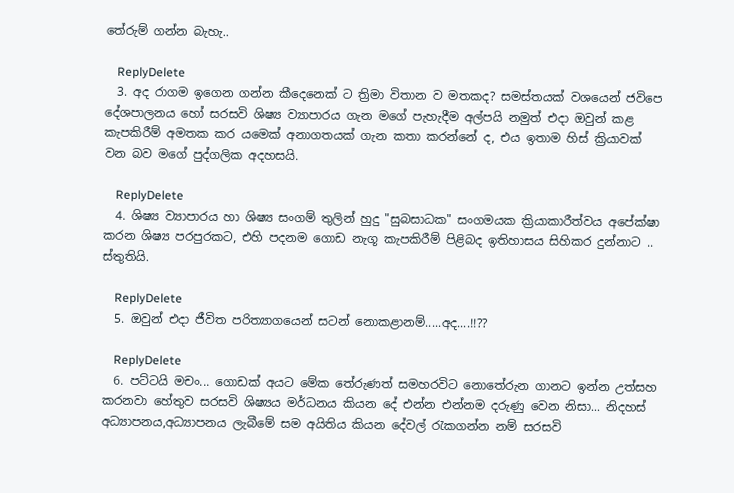තේරුම් ගන්න බැහැ..

    ReplyDelete
  3. අද රාගම ඉගෙන ගන්න කීදෙනෙක් ට ත්‍රිමා විතාන ව මතකද? සමස්තයක් වශයෙන් ජවිපෙ දේශපාලනය හෝ සරසවි ශිෂ්‍ය ව්‍යාපාරය ගැන මගේ පැහැදීම අල්පයි නමුත් එදා ඔවුන් කළ කැපකිරීම් අමතක කර යමෙක් අනාගතයක් ගැන කතා කරන්නේ ද, එය ඉතාම හිස් ක්‍රියාවක් වන බව මගේ පුද්ගලික අදහසයි.

    ReplyDelete
  4. ශිෂ්‍ය ව්‍යාපාරය හා ශිෂ්‍ය සංගම් තුලින් හුදු "සුබසාධක" සංගමයක ක්‍රියාකාරීත්වය අපේක්ෂා කරන ශිෂ්‍ය පරපුරකට, එහි පදනම ගොඩ නැගූ කැපකිරීම් පිළිබද ඉතිහාසය සිහිකර දුන්නාට .. ස්තුතියි.

    ReplyDelete
  5. ඔවුන් එදා ජීවිත පරිත්‍යාගයෙන් සටන් නොකළානම්.....අද....!!??

    ReplyDelete
  6. පට්ටයි මචං... ගොඩක් අයට මේක තේරුණත් සමහරවිට නොතේරුන ගානට ඉන්න උත්සහ කරනවා හේතුව සරසවි ශිෂ්‍යය මර්ධනය කියන දේ එන්න එන්නම දරුණු වෙන නිසා... නිදහස් අධ්‍යාපනය,අධ්‍යාපනය ලැබීමේ සම අයිතිය කියන දේවල් රැකගන්න නම් සරසවි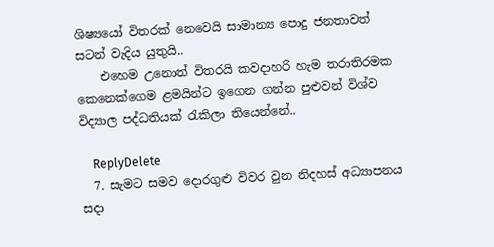ශිෂ්‍යයෝ විතරක් නෙවෙයි සාමාන්‍ය පොදු ජනතාවත් සටන් වැදිය යුතුයි..
    එහෙම උනොත් විතරයි කවදාහරි හැම තරාතිරමක කෙනෙක්ගෙම ළමයින්ට ඉගෙන ගන්න පුළුවන් විශ්ව විද්‍යාල පද්ධතියක් රැකිලා තියෙන්නේ..

    ReplyDelete
  7. සැමට සමව දොරගුළු විවර වුන නිදහස් අධ්‍යාපනය සදා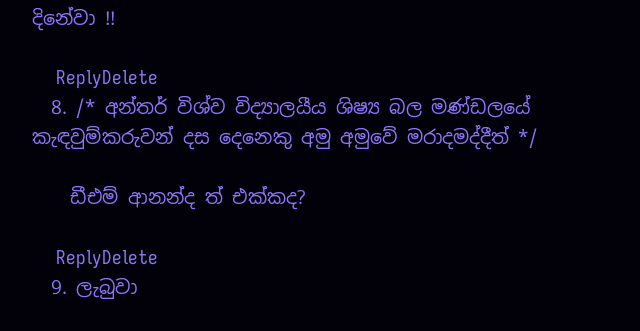දිනේවා !!

    ReplyDelete
  8. /* අන්තර් විශ්ව විද්‍යාලයීය ශිෂ්‍ය බල මණ්ඩලයේ කැඳවුම්කරුවන් දස දෙනෙකු අමු අමුවේ මරාදමද්දීත් */

    ඩීඑම් ආනන්ද ත් එක්කද?

    ReplyDelete
  9. ලැබුවා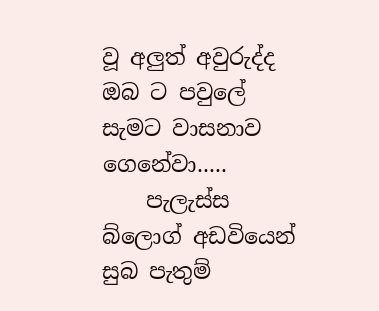වූ අලුත් අවුරුද්ද ඔබ ට පවුලේ සැමට වාසනාව ගෙනේවා.....
    පැලැස්ස බ්ලොග් අඩවියෙන් සුබ පැතුම්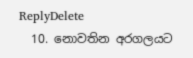ReplyDelete
  10. නොවතින අරගලයට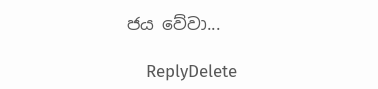ජය වේවා...

    ReplyDelete